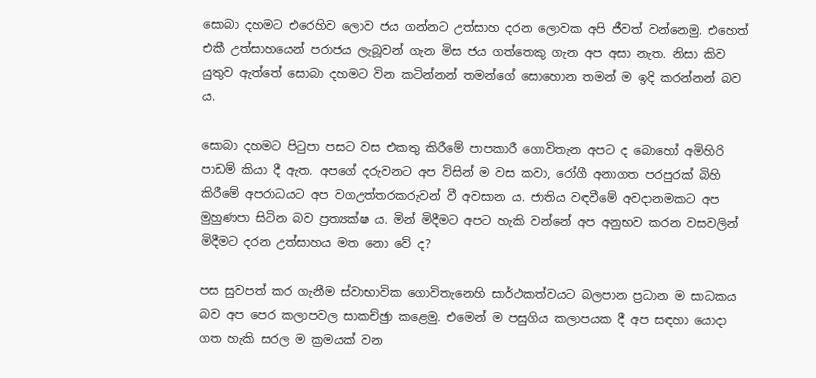සොබා දහමට එරෙහිව ලොව ජය ගන්නට උත්සාහ දරන ලොවක අපි ජීවත් වන්නෙමු. එහෙත් එකී උත්සාහයෙන් පරාජය ලැබූවන් ගැන මිස ජය ගත්තෙකු ගැන අප අසා නැත. නිසා කිව යුතුව ඇත්තේ සොබා දහමට වින කටින්නන් තමන්ගේ සොහොන තමන් ම ඉදි කරන්නන් බව ය.

සොබා දහමට පිටුපා පසට වස එකතු කිරීමේ පාපකාරී ගොවිතැන අපට ද බොහෝ අමිහිරි පාඩම් කියා දී ඇත. අපගේ දරුවනට අප විසින් ම වස කවා, රෝගී අනාගත පරපුරක් බිහි කිරීමේ අපරාධයට අප වගඋත්තරකරුවන් වී අවසාන ය. ජාතිය වඳවීමේ අවදානමකට අප මුහුණපා සිටින බව ප්‍රත්‍යක්ෂ ය. මින් මිදීමට අපට හැකි වන්නේ අප අනුභව කරන වසවලින් මිදීමට දරන උත්සාහය මත නො වේ ද?

පස සුවපත් කර ගැනීම ස්වාභාවික ගොවිතැනෙහි සාර්ථකත්වයට බලපාන ප්‍රධාන ම සාධකය බව අප පෙර කලාපවල සාකච්ඡුා කළෙමු. එමෙන් ම පසුගිය කලාපයක දී අප සඳහා යොදා ගත හැකි සරල ම ක්‍රමයක් වන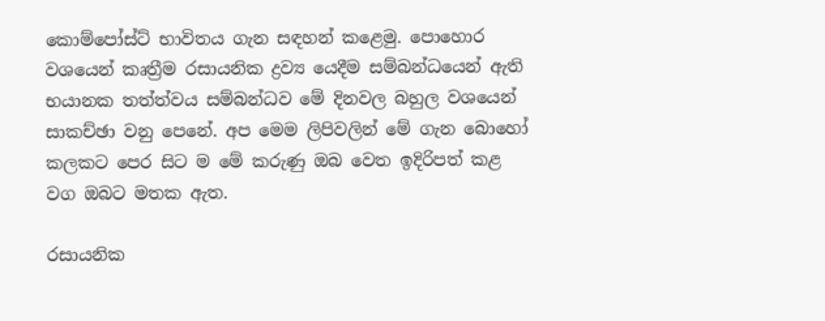කොම්පෝස්ට් භාවිතය ගැන සඳහන් කළෙමු. පොහොර වශයෙන් කෘත්‍රීම රසායනික ද්‍රව්‍ය යෙදීම සම්බන්ධයෙන් ඇති භයානක තත්ත්වය සම්බන්ධව මේ දිනවල බහුල වශයෙන් සාකච්ඡා වනු පෙනේ. අප මෙම ලිපිවලින් මේ ගැන බොහෝ කලකට පෙර සිට ම මේ කරුණු ඔබ වෙත ඉදිරිපත් කළ වග ඔබට මතක ඇත.

රසායනික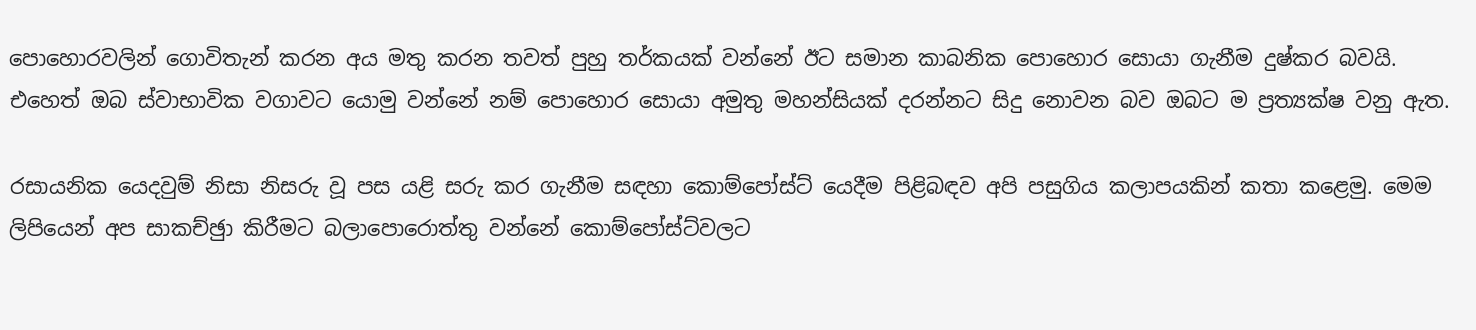පොහොරවලින් ගොවිතැන් කරන අය මතු කරන තවත් පුහු තර්කයක් වන්නේ ඊට සමාන කාබනික පොහොර සොයා ගැනීම දුෂ්කර බවයි. එහෙත් ඔබ ස්වාභාවික වගාවට යොමු වන්නේ නම් පොහොර සොයා අමුතු මහන්සියක් දරන්නට සිදු නොවන බව ඔබට ම ප්‍රත්‍යක්ෂ වනු ඇත.

රසායනික යෙදවුම් නිසා නිසරු වූ පස යළි සරු කර ගැනීම සඳහා කොම්පෝස්ට් යෙදීම පිළිබඳව අපි පසුගිය කලාපයකින් කතා කළෙමු. මෙම ලිපියෙන් අප සාකච්ඡුා කිරීමට බලාපොරොත්තු වන්නේ කොම්පෝස්ට්වලට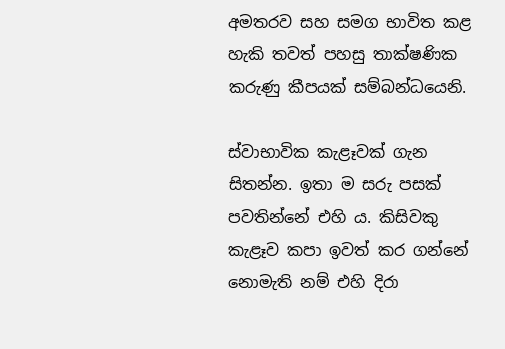අමතරව සහ සමග භාවිත කළ හැකි තවත් පහසු තාක්ෂණික කරුණු කීපයක් සම්බන්ධයෙනි.

ස්වාභාවික කැළෑවක් ගැන සිතන්න. ඉතා ම සරු පසක් පවතින්නේ එහි ය. කිසිවකු කැළෑව කපා ඉවත් කර ගන්නේ නොමැති නම් එහි දිරා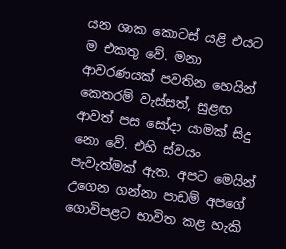යන ශාක කොටස් යළි එයට ම එකතු වේ. මනා ආවරණයක් පවතින හෙයින් කෙතරම් වැස්සත්, සුළඟ ආවත් පස සෝදා යාමක් සිදු නො වේ. එහි ස්වයං පැවැත්මක් ඇත. අපට මෙයින් උගෙන ගන්නා පාඩම් අපගේ ගොවිපළට භාවිත කළ හැකි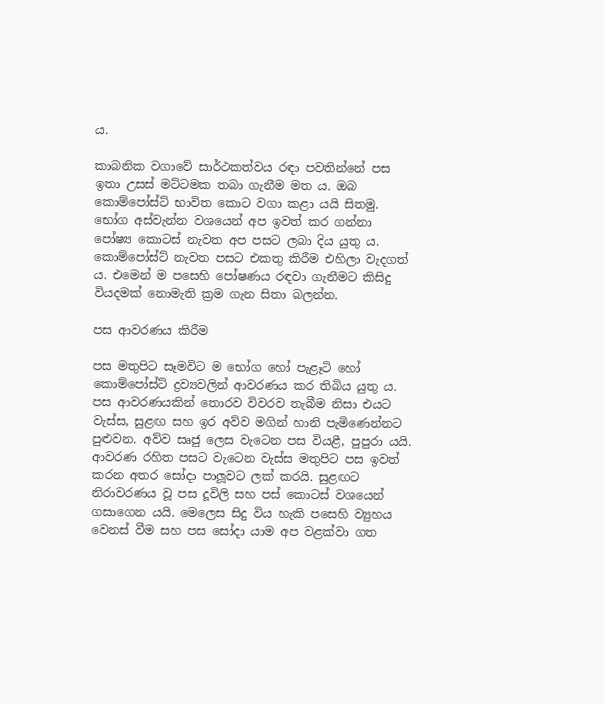ය.

කාබනික වගාවේ සාර්ථකත්වය රඳා පවතින්නේ පස ඉතා උසස් මට්ටමක තබා ගැනීම මත ය. ඔබ කොම්පෝස්ට් භාවිත කොට වගා කළා යයි සිතමු. භෝග අස්වැන්න වශයෙන් අප ඉවත් කර ගන්නා පෝෂ්‍ය කොටස් නැවත අප පසට ලබා දිය යුතු ය. කොම්පෝස්ට් නැවත පසට එකතු කිරීම එහිලා වැදගත් ය. එමෙන් ම පසෙහි පෝෂණය රඳවා ගැනීමට කිසිදු වියදමක් නොමැති ක්‍රම ගැන සිතා බලන්න.

පස ආවරණය කිරීම

පස මතුපිට සෑමවිට ම භෝග හෝ පැළෑටි හෝ කොම්පෝස්ට් ද්‍රව්‍යවලින් ආවරණය කර තිබිය යුතු ය. පස ආවරණයකින් තොරව විවරව තැබීම නිසා එයට වැස්ස, සුළඟ සහ ඉර අව්ව මගින් හානි පැමිණෙන්නට පුළුවන. අව්ව සෘජු ලෙස වැටෙන පස වියළී, පුපුරා යයි. ආවරණ රහිත පසට වැටෙන වැස්ස මතුපිට පස ඉවත් කරන අතර සෝදා පාලූවට ලක් කරයි. සුළඟට නිරාවරණය වූ පස දූවිලි සහ පස් කොටස් වශයෙන් ගසාගෙන යයි. මෙලෙස සිදු විය හැකි පසෙහි ව්‍යුහය වෙනස් වීම සහ පස සෝදා යාම අප වළක්වා ගත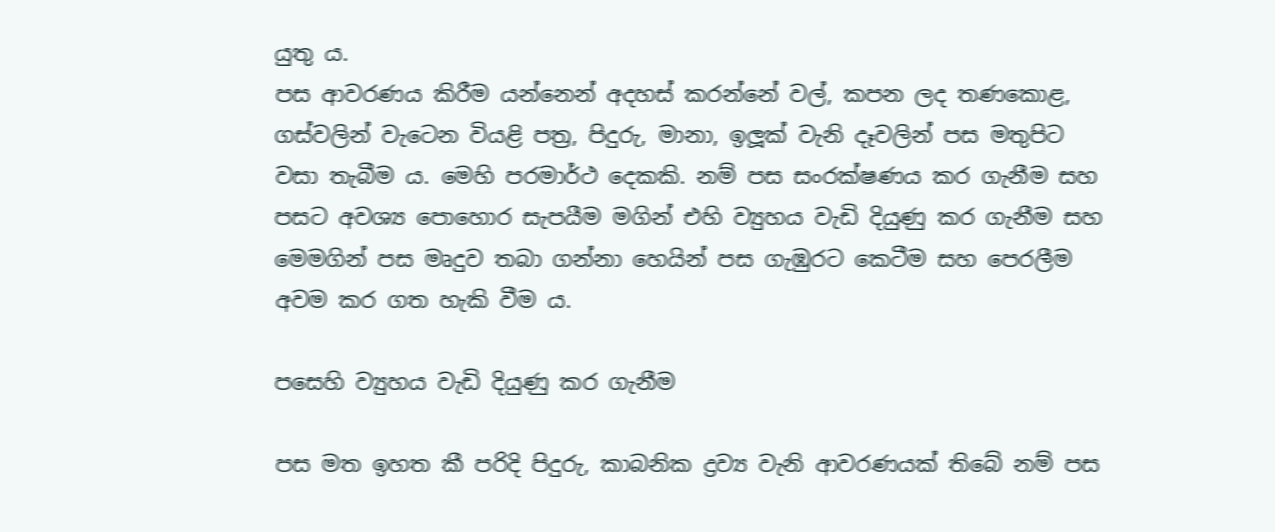යුතු ය.
පස ආවරණය කිරීම යන්නෙන් අදහස් කරන්නේ වල්, කපන ලද තණකොළ, ගස්වලින් වැටෙන වියළි පත්‍ර, පිදුරු, මානා, ඉලූක් වැනි දෑවලින් පස මතුපිට වසා තැබීම ය. මෙහි පරමාර්ථ දෙකකි. නම් පස සංරක්ෂණය කර ගැනීම සහ පසට අවශ්‍ය පොහොර සැපයීම මගින් එහි ව්‍යුහය වැඩි දියුණු කර ගැනීම සහ මෙමගින් පස මෘදුව තබා ගන්නා හෙයින් පස ගැඹුරට කෙටීම සහ පෙරලීම අවම කර ගත හැකි වීම ය.

පසෙහි ව්‍යුහය වැඩි දියුණු කර ගැනීම

පස මත ඉහත කී පරිදි පිදුරු, කාබනික ද්‍රව්‍ය වැනි ආවරණයක් තිබේ නම් පස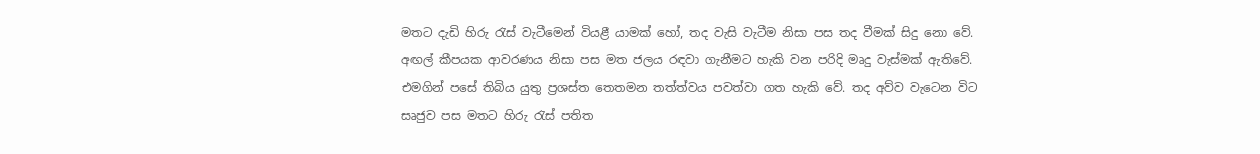මතට දැඩි හිරු රැස් වැටීමෙන් වියළී යාමක් හෝ, තද වැසි වැටීම නිසා පස තද වීමක් සිදු නො වේ. අඟල් කීපයක ආවරණය නිසා පස මත ජලය රඳවා ගැනීමට හැකි වන පරිදි මෘදු වැස්මක් ඇතිවේ. එමගින් පසේ තිබිය යුතු ප්‍රශස්ත තෙතමන තත්ත්වය පවත්වා ගත හැකි වේ. තද අව්ව වැටෙන විට සෘජුව පස මතට හිරු රැස් පතිත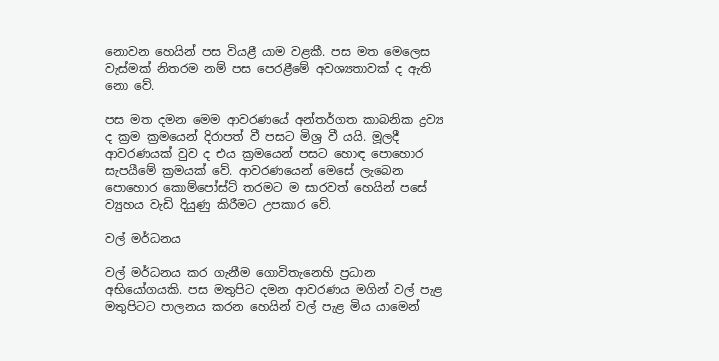නොවන හෙයින් පස වියළී යාම වළකී. පස මත මෙලෙස වැස්මක් නිතරම නම් පස පෙරළීමේ අවශ්‍යතාවක් ද ඇති නො වේ.

පස මත දමන මෙම ආවරණයේ අන්තර්ගත කාබනික ද්‍රව්‍ය ද ක්‍රම ක්‍රමයෙන් දිරාපත් වී පසට මිශ්‍ර වී යයි. මූලදී ආවරණයක් වුව ද එය ක්‍රමයෙන් පසට හොඳ පොහොර සැපයීමේ ක්‍රමයක් වේ. ආවරණයෙන් මෙසේ ලැබෙන පොහොර කොම්පෝස්ට් තරමට ම සාරවත් හෙයින් පසේ ව්‍යුහය වැඩි දියුණු කිරීමට උපකාර වේ.

වල් මර්ධනය

වල් මර්ධනය කර ගැනීම ගොවිතැනෙහි ප්‍රධාන අභියෝගයකි. පස මතුපිට දමන ආවරණය මගින් වල් පැළ මතුපිටට පාලනය කරන හෙයින් වල් පැළ මිය යාමෙන්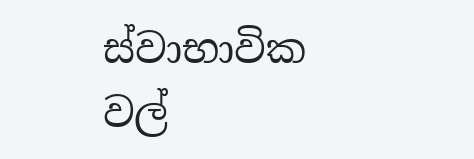ස්වාභාවික වල්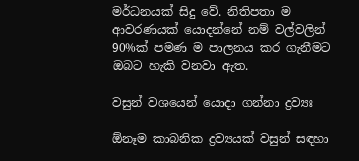මර්ධනයක් සිදු වේ. නිතිපතා ම ආවරණයක් යොදන්නේ නම් වල්වලින් 90%ක් පමණ ම පාලනය කර ගැනීමට ඔබට හැකි වනවා ඇත.

වසුන් වශයෙන් යොදා ගන්නා ද්‍රව්‍යඃ

ඕනෑම කාබනික ද්‍රව්‍යයක් වසුන් සඳහා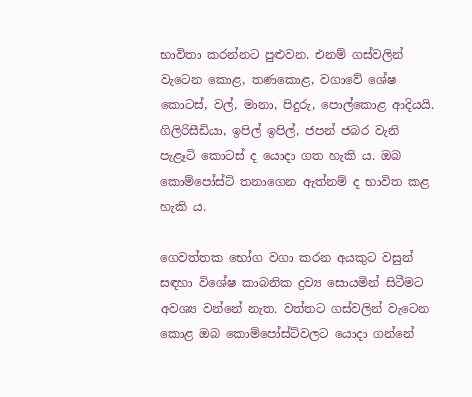භාවිතා කරන්නට පුළුවන. එනම් ගස්වලින් වැටෙන කොළ, තණකොළ, වගාවේ ශේෂ කොටස්, වල්, මානා, පිදුරු, පොල්කොළ ආදියයි. ගිලිරිසීඩියා, ඉපිල් ඉපිල්, ජපන් ජබර වැනි පැළෑටි කොටස් ද යොදා ගත හැකි ය. ඔබ කොම්පෝස්ට් තනාගෙන ඇත්නම් ද භාවිත කළ හැකි ය.

ගෙවත්තක භෝග වගා කරන අයකුට වසුන් සඳහා විශේෂ කාබනික ද්‍රව්‍ය සොයමින් සිටීමට අවශ්‍ය වන්නේ නැත. වත්තට ගස්වලින් වැටෙන කොළ ඔබ කොම්පෝස්ට්වලට යොදා ගන්නේ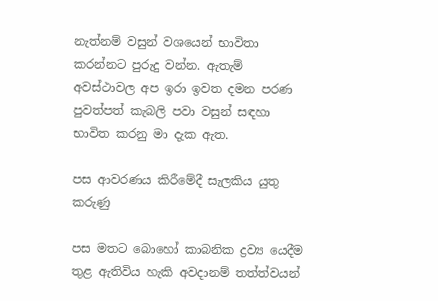නැත්නම් වසුන් වශයෙන් භාවිතා කරන්නට පුරුදු වන්න. ඇතැම් අවස්ථාවල අප ඉරා ඉවත දමන පරණ පුවත්පත් කැබලි පවා වසුන් සඳහා භාවිත කරනු මා දැක ඇත.

පස ආවරණය කිරීමේදී සැලකිය යුතු කරුණු

පස මතට බොහෝ කාබනික ද්‍රව්‍ය යෙදීම තුළ ඇතිවිය හැකි අවදානම් තත්ත්වයන්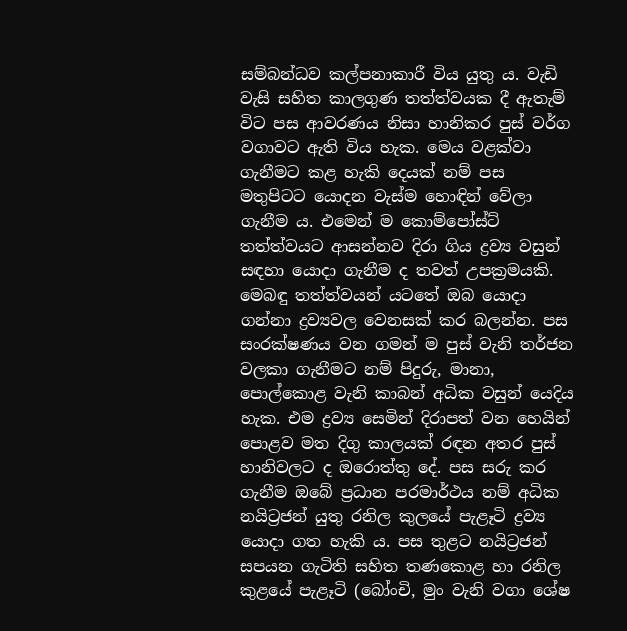සම්බන්ධව කල්පනාකාරී විය යුතු ය. වැඩි වැසි සහිත කාලගුණ තත්ත්වයක දී ඇතැම් විට පස ආවරණය නිසා හානිකර පුස් වර්ග වගාවට ඇති විය හැක. මෙය වළක්වා ගැනීමට කළ හැකි දෙයක් නම් පස මතුපිටට යොදන වැස්ම හොඳින් වේලා ගැනීම ය. එමෙන් ම කොම්පෝස්ට් තත්ත්වයට ආසන්නව දිරා ගිය ද්‍රව්‍ය වසුන් සඳහා යොදා ගැනීම ද තවත් උපක්‍රමයකි. මෙබඳු තත්ත්වයන් යටතේ ඔබ යොදා ගන්නා ද්‍රව්‍යවල වෙනසක් කර බලන්න. පස සංරක්ෂණය වන ගමන් ම පුස් වැනි තර්ජන වලකා ගැනීමට නම් පිදුරු, මානා, පොල්කොළ වැනි කාබන් අධික වසුන් යෙදිය හැක. එම ද්‍රව්‍ය සෙමින් දිරාපත් වන හෙයින් පොළව මත දිගු කාලයක් රඳන අතර පුස් හානිවලට ද ඔරොත්තු දේ. පස සරු කර ගැනීම ඔබේ ප්‍රධාන පරමාර්ථය නම් අධික නයිට්‍රජන් යුතු රනිල කුලයේ පැළෑටි ද්‍රව්‍ය යොදා ගත හැකි ය. පස තුළට නයිට්‍රජන් සපයන ගැටිති සහිත තණකොළ හා රනිල කුළයේ පැළෑටි (බෝංචි, මුං වැනි වගා ශේෂ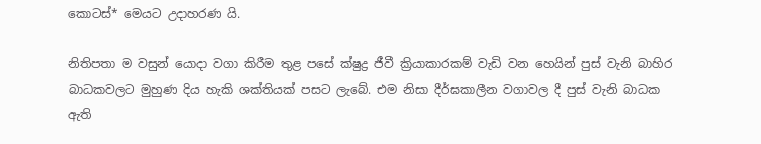කොටස්* මෙයට උදාහරණ යි.

නිතිපතා ම වසුන් යොදා වගා කිරීම තුළ පසේ ක්ෂුද්‍ර ජීවී ක්‍රියාකාරකම් වැඩි වන හෙයින් පුස් වැනි බාහිර බාධකවලට මුහුණ දිය හැකි ශක්තියක් පසට ලැබේ. එම නිසා දීර්ඝකාලීන වගාවල දී පුස් වැනි බාධක ඇති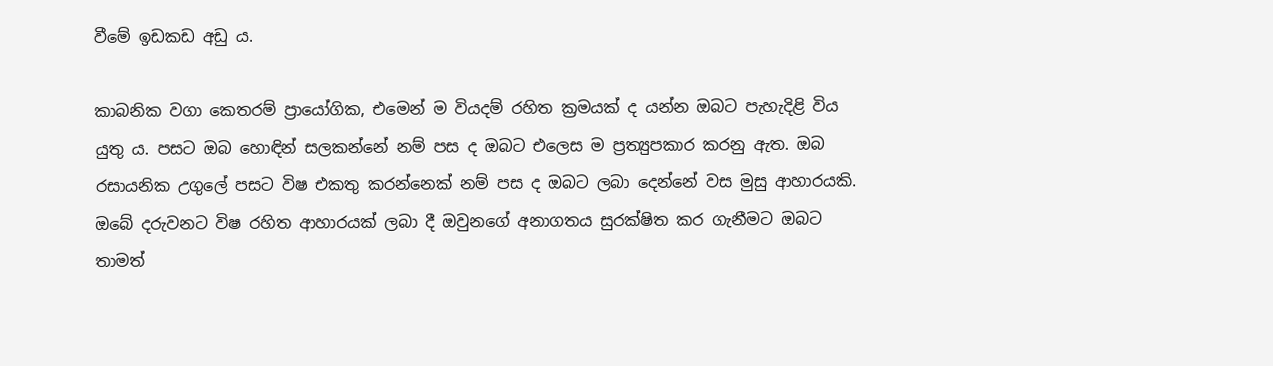වීමේ ඉඩකඩ අඩු ය.

කාබනික වගා කෙතරම් ප්‍රායෝගික, එමෙන් ම වියදම් රහිත ක්‍රමයක් ද යන්න ඔබට පැහැදිළි විය යුතු ය. පසට ඔබ හොඳින් සලකන්නේ නම් පස ද ඔබට එලෙස ම ප්‍රත්‍යුපකාර කරනු ඇත. ඔබ රසායනික උගුලේ පසට විෂ එකතු කරන්නෙක් නම් පස ද ඔබට ලබා දෙන්නේ වස මුසු ආහාරයකි. ඔබේ දරුවනට විෂ රහිත ආහාරයක් ලබා දී ඔවුනගේ අනාගතය සුරක්ෂිත කර ගැනීමට ඔබට තාමත්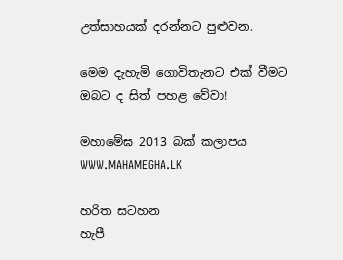උත්සාහයක් දරන්නට පුළුවන.

මෙම දැහැමි ගොවිතැනට එක් වීමට ඔබට ද සිත් පහළ වේවා!

මහාමේඝ 2013 බක් කලාපය
WWW.MAHAMEGHA.LK

හරිත සටහන
හැපී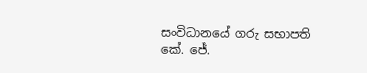සංවිධානයේ ගරු සභාපති
කේ. ජේ.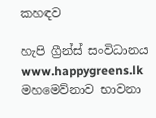කහඳව

හැපි ග්‍රීන්ස් සංවිධානය
www.happygreens.lk
මහමෙව්නාව භාවනා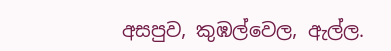අසපුව, කුඹල්වෙල, ඇල්ල.